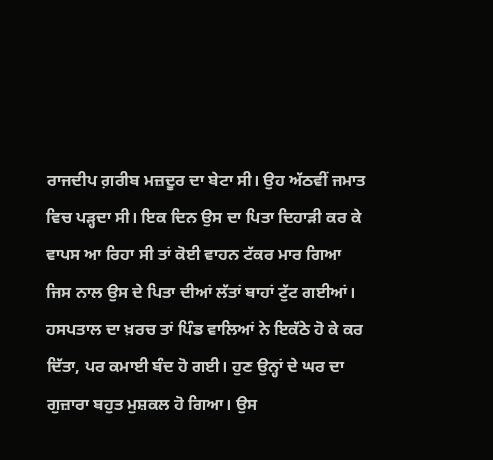ਰਾਜਦੀਪ ਗ਼ਰੀਬ ਮਜ਼ਦੂਰ ਦਾ ਬੇਟਾ ਸੀ। ਉਹ ਅੱਠਵੀਂ ਜਮਾਤ ਵਿਚ ਪੜ੍ਹਦਾ ਸੀ। ਇਕ ਦਿਨ ਉਸ ਦਾ ਪਿਤਾ ਦਿਹਾੜੀ ਕਰ ਕੇ ਵਾਪਸ ਆ ਰਿਹਾ ਸੀ ਤਾਂ ਕੋਈ ਵਾਹਨ ਟੱਕਰ ਮਾਰ ਗਿਆ ਜਿਸ ਨਾਲ ਉਸ ਦੇ ਪਿਤਾ ਦੀਆਂ ਲੱਤਾਂ ਬਾਹਾਂ ਟੁੱਟ ਗਈਆਂ। ਹਸਪਤਾਲ ਦਾ ਖ਼ਰਚ ਤਾਂ ਪਿੰਡ ਵਾਲਿਆਂ ਨੇ ਇਕੱਠੇ ਹੋ ਕੇ ਕਰ ਦਿੱਤਾ, ਪਰ ਕਮਾਈ ਬੰਦ ਹੋ ਗਈ। ਹੁਣ ਉਨ੍ਹਾਂ ਦੇ ਘਰ ਦਾ ਗੁਜ਼ਾਰਾ ਬਹੁਤ ਮੁਸ਼ਕਲ ਹੋ ਗਿਆ। ਉਸ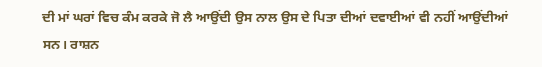ਦੀ ਮਾਂ ਘਰਾਂ ਵਿਚ ਕੰਮ ਕਰਕੇ ਜੋ ਲੈ ਆਉਂਦੀ ਉਸ ਨਾਲ ਉਸ ਦੇ ਪਿਤਾ ਦੀਆਂ ਦਵਾਈਆਂ ਵੀ ਨਹੀਂ ਆਉਂਦੀਆਂ ਸਨ। ਰਾਸ਼ਨ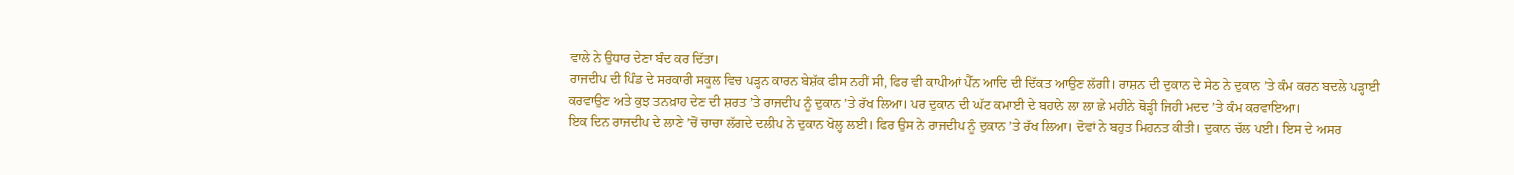ਵਾਲੇ ਨੇ ਉਧਾਰ ਦੇਣਾ ਬੰਦ ਕਰ ਦਿੱਤਾ।
ਰਾਜਦੀਪ ਦੀ ਪਿੰਡ ਦੇ ਸਰਕਾਰੀ ਸਕੂਲ ਵਿਚ ਪੜ੍ਹਨ ਕਾਰਨ ਬੇਸ਼ੱਕ ਫੀਸ ਨਹੀਂ ਸੀ, ਫਿਰ ਵੀ ਕਾਪੀਆਂ ਪੈੱਨ ਆਦਿ ਦੀ ਦਿੱਕਤ ਆਉਣ ਲੱਗੀ। ਰਾਸ਼ਨ ਦੀ ਦੁਕਾਨ ਦੇ ਸੇਠ ਨੇ ਦੁਕਾਨ ’ਤੇ ਕੰਮ ਕਰਨ ਬਦਲੇ ਪੜ੍ਹਾਈ ਕਰਵਾਉਣ ਅਤੇ ਕੁਝ ਤਨਖ਼ਾਹ ਦੇਣ ਦੀ ਸ਼ਰਤ ’ਤੇ ਰਾਜਦੀਪ ਨੂੰ ਦੁਕਾਨ ’ਤੇ ਰੱਖ ਲਿਆ। ਪਰ ਦੁਕਾਨ ਦੀ ਘੱਟ ਕਮਾਈ ਦੇ ਬਹਾਨੇ ਲਾ ਲਾ ਛੇ ਮਹੀਨੇ ਥੋੜ੍ਹੀ ਜਿਹੀ ਮਦਦ ’ਤੇ ਕੰਮ ਕਰਵਾਇਆ।
ਇਕ ਦਿਨ ਰਾਜਦੀਪ ਦੇ ਲਾਣੇ ’ਚੋਂ ਚਾਚਾ ਲੱਗਦੇ ਦਲੀਪ ਨੇ ਦੁਕਾਨ ਖੋਲ੍ਹ ਲਈ। ਫਿਰ ਉਸ ਨੇ ਰਾਜਦੀਪ ਨੂੰ ਦੁਕਾਨ ’ਤੇ ਰੱਖ ਲਿਆ। ਦੋਵਾਂ ਨੇ ਬਹੁਤ ਮਿਹਨਤ ਕੀਤੀ। ਦੁਕਾਨ ਚੱਲ ਪਈ। ਇਸ ਦੇ ਅਸਰ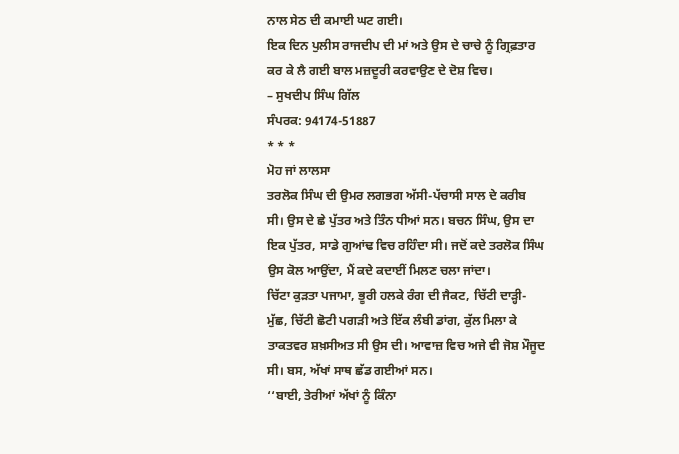ਨਾਲ ਸੇਠ ਦੀ ਕਮਾਈ ਘਟ ਗਈ।
ਇਕ ਦਿਨ ਪੁਲੀਸ ਰਾਜਦੀਪ ਦੀ ਮਾਂ ਅਤੇ ਉਸ ਦੇ ਚਾਚੇ ਨੂੰ ਗ੍ਰਿਫ਼ਤਾਰ ਕਰ ਕੇ ਲੈ ਗਈ ਬਾਲ ਮਜ਼ਦੂਰੀ ਕਰਵਾਉਣ ਦੇ ਦੋਸ਼ ਵਿਚ।
– ਸੁਖਦੀਪ ਸਿੰਘ ਗਿੱਲ
ਸੰਪਰਕ: 94174-51887
* * *
ਮੋਹ ਜਾਂ ਲਾਲਸਾ
ਤਰਲੋਕ ਸਿੰਘ ਦੀ ਉਮਰ ਲਗਭਗ ਅੱਸੀ-ਪੱਚਾਸੀ ਸਾਲ ਦੇ ਕਰੀਬ ਸੀ। ਉਸ ਦੇ ਛੇ ਪੁੱਤਰ ਅਤੇ ਤਿੰਨ ਧੀਆਂ ਸਨ। ਬਚਨ ਸਿੰਘ, ਉਸ ਦਾ ਇਕ ਪੁੱਤਰ, ਸਾਡੇ ਗੁਆਂਢ ਵਿਚ ਰਹਿੰਦਾ ਸੀ। ਜਦੋਂ ਕਦੇ ਤਰਲੋਕ ਸਿੰਘ ਉਸ ਕੋਲ ਆਉਂਦਾ, ਮੈਂ ਕਦੇ ਕਦਾਈਂ ਮਿਲਣ ਚਲਾ ਜਾਂਦਾ।
ਚਿੱਟਾ ਕੁੜਤਾ ਪਜਾਮਾ, ਭੂਰੀ ਹਲਕੇ ਰੰਗ ਦੀ ਜੈਕਟ, ਚਿੱਟੀ ਦਾੜ੍ਹੀ-ਮੁੱਛ, ਚਿੱਟੀ ਛੋਟੀ ਪਗੜੀ ਅਤੇ ਇੱਕ ਲੰਬੀ ਡਾਂਗ, ਕੁੱਲ ਮਿਲਾ ਕੇ ਤਾਕਤਵਰ ਸ਼ਖ਼ਸੀਅਤ ਸੀ ਉਸ ਦੀ। ਆਵਾਜ਼ ਵਿਚ ਅਜੇ ਵੀ ਜੋਸ਼ ਮੌਜੂਦ ਸੀ। ਬਸ, ਅੱਖਾਂ ਸਾਥ ਛੱਡ ਗਈਆਂ ਸਨ।
‘‘ਬਾਈ, ਤੇਰੀਆਂ ਅੱਖਾਂ ਨੂੰ ਕਿੰਨਾ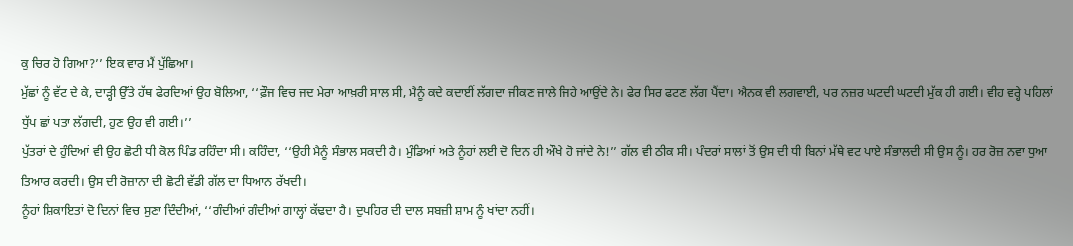ਕੁ ਚਿਰ ਹੋ ਗਿਆ?’’ ਇਕ ਵਾਰ ਮੈਂ ਪੁੱਛਿਆ।
ਮੁੱਛਾਂ ਨੂੰ ਵੱਟ ਦੇ ਕੇ, ਦਾੜ੍ਹੀ ਉੱਤੇ ਹੱਥ ਫੇਰਦਿਆਂ ਉਹ ਬੋਲਿਆ, ‘‘ਫ਼ੌਜ ਵਿਚ ਜਦ ਮੇਰਾ ਆਖ਼ਰੀ ਸਾਲ ਸੀ, ਮੈਨੂੰ ਕਦੇ ਕਦਾਈਂ ਲੱਗਦਾ ਜੀਕਣ ਜਾਲੇ ਜਿਹੇ ਆਉਂਦੇ ਨੇ। ਫੇਰ ਸਿਰ ਫਟਣ ਲੱਗ ਪੈਂਦਾ। ਐਨਕ ਵੀ ਲਗਵਾਈ, ਪਰ ਨਜ਼ਰ ਘਟਦੀ ਘਟਦੀ ਮੁੱਕ ਹੀ ਗਈ। ਵੀਹ ਵਰ੍ਹੇ ਪਹਿਲਾਂ ਧੁੱਪ ਛਾਂ ਪਤਾ ਲੱਗਦੀ, ਹੁਣ ਉਹ ਵੀ ਗਈ।’’
ਪੁੱਤਰਾਂ ਦੇ ਹੁੰਦਿਆਂ ਵੀ ਉਹ ਛੋਟੀ ਧੀ ਕੋਲ ਪਿੰਡ ਰਹਿੰਦਾ ਸੀ। ਕਹਿੰਦਾ, ‘‘ਉਹੀ ਮੈਨੂੰ ਸੰਭਾਲ ਸਕਦੀ ਹੈ। ਮੁੰਡਿਆਂ ਅਤੇ ਨੂੰਹਾਂ ਲਈ ਦੋ ਦਿਨ ਹੀ ਔਖੇ ਹੋ ਜਾਂਦੇ ਨੇ!’’ ਗੱਲ ਵੀ ਠੀਕ ਸੀ। ਪੰਦਰਾਂ ਸਾਲਾਂ ਤੋਂ ਉਸ ਦੀ ਧੀ ਬਿਨਾਂ ਮੱਥੇ ਵਟ ਪਾਏ ਸੰਭਾਲਦੀ ਸੀ ਉਸ ਨੂੰ। ਹਰ ਰੋਜ਼ ਨਵਾ ਧੁਆ ਤਿਆਰ ਕਰਦੀ। ਉਸ ਦੀ ਰੋਜ਼ਾਨਾ ਦੀ ਛੋਟੀ ਵੱਡੀ ਗੱਲ ਦਾ ਧਿਆਨ ਰੱਖਦੀ।
ਨੂੰਹਾਂ ਸ਼ਿਕਾਇਤਾਂ ਦੋ ਦਿਨਾਂ ਵਿਚ ਸੁਣਾ ਦਿੰਦੀਆਂ, ‘‘ਗੰਦੀਆਂ ਗੰਦੀਆਂ ਗਾਲ੍ਹਾਂ ਕੱਢਦਾ ਹੈ। ਦੁਪਹਿਰ ਦੀ ਦਾਲ ਸਬਜ਼ੀ ਸ਼ਾਮ ਨੂੰ ਖਾਂਦਾ ਨਹੀਂ।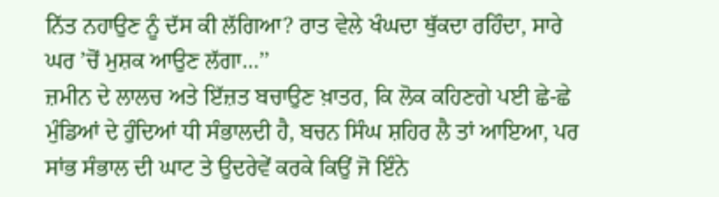ਨਿੱਤ ਨਹਾਉਣ ਨੂੰ ਦੱਸ ਕੀ ਲੱਗਿਆ? ਰਾਤ ਵੇਲੇ ਖੰਘਦਾ ਥੁੱਕਦਾ ਰਹਿੰਦਾ, ਸਾਰੇ ਘਰ ’ਚੋਂ ਮੁਸ਼ਕ ਆਉਣ ਲੱਗਾ…’’
ਜ਼ਮੀਨ ਦੇ ਲਾਲਚ ਅਤੇ ਇੱਜ਼ਤ ਬਚਾਉਣ ਖ਼ਾਤਰ, ਕਿ ਲੋਕ ਕਹਿਣਗੇ ਪਈ ਛੇ-ਛੇ ਮੁੰਡਿਆਂ ਦੇ ਹੁੰਦਿਆਂ ਧੀ ਸੰਭਾਲਦੀ ਹੈ, ਬਚਨ ਸਿੰਘ ਸ਼ਹਿਰ ਲੈ ਤਾਂ ਆਇਆ, ਪਰ ਸਾਂਭ ਸੰਭਾਲ ਦੀ ਘਾਟ ਤੇ ਉਦਰੇਵੇਂ ਕਰਕੇ ਕਿਉਂ ਜੋ ਇੰਨੇ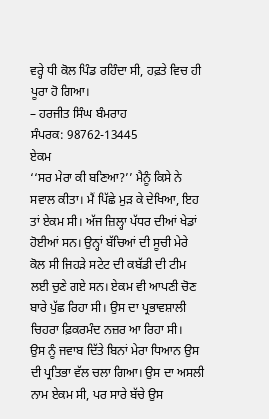ਵਰ੍ਹੇ ਧੀ ਕੋਲ ਪਿੰਡ ਰਹਿੰਦਾ ਸੀ, ਹਫ਼ਤੇ ਵਿਚ ਹੀ ਪੂਰਾ ਹੋ ਗਿਆ।
– ਹਰਜੀਤ ਸਿੰਘ ਬੰਮਰਾਹ
ਸੰਪਰਕ: 98762-13445
ਏਕਮ
‘‘ਸਰ ਮੇਰਾ ਕੀ ਬਣਿਆ?’’ ਮੈਨੂੰ ਕਿਸੇ ਨੇ ਸਵਾਲ ਕੀਤਾ। ਮੈਂ ਪਿੱਛੇ ਮੁੜ ਕੇ ਦੇਖਿਆ, ਇਹ ਤਾਂ ਏਕਮ ਸੀ। ਅੱਜ ਜ਼ਿਲ੍ਹਾ ਪੱਧਰ ਦੀਆਂ ਖੇਡਾਂ ਹੋਈਆਂ ਸਨ। ਉਨ੍ਹਾਂ ਬੱਚਿਆਂ ਦੀ ਸੂਚੀ ਮੇਰੇ ਕੋਲ ਸੀ ਜਿਹੜੇ ਸਟੇਟ ਦੀ ਕਬੱਡੀ ਦੀ ਟੀਮ ਲਈ ਚੁਣੇ ਗਏ ਸਨ। ਏਕਮ ਵੀ ਆਪਣੀ ਚੋਣ ਬਾਰੇ ਪੁੱਛ ਰਿਹਾ ਸੀ। ਉਸ ਦਾ ਪ੍ਰਭਾਵਸ਼ਾਲੀ ਚਿਹਰਾ ਫ਼ਿਕਰਮੰਦ ਨਜ਼ਰ ਆ ਰਿਹਾ ਸੀ।
ਉਸ ਨੂੰ ਜਵਾਬ ਦਿੱਤੇ ਬਿਨਾਂ ਮੇਰਾ ਧਿਆਨ ਉਸ ਦੀ ਪ੍ਰਤਿਭਾ ਵੱਲ ਚਲਾ ਗਿਆ। ਉਸ ਦਾ ਅਸਲੀ ਨਾਮ ਏਕਮ ਸੀ, ਪਰ ਸਾਰੇ ਬੱਚੇ ਉਸ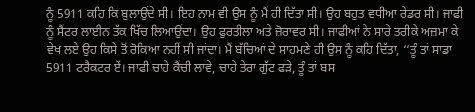ਨੂੰ 5911 ਕਹਿ ਕਿ ਬੁਲਾਉਂਦੇ ਸੀ। ਇਹ ਨਾਮ ਵੀ ਉਸ ਨੂੰ ਮੈਂ ਹੀ ਦਿੱਤਾ ਸੀ। ਉਹ ਬਹੁਤ ਵਧੀਆ ਰੇਡਰ ਸੀ। ਜਾਫੀ ਨੂੰ ਸੈਂਟਰ ਲਾਈਨ ਤੱਕ ਖਿੱਚ ਲਿਆਉਂਦਾ। ਉਹ ਫੁਰਤੀਲਾ ਅਤੇ ਜ਼ੋਰਾਵਰ ਸੀ। ਜਾਫੀਆਂ ਨੇ ਸਾਰੇ ਤਰੀਕੇ ਅਜ਼ਮਾ ਕੇ ਵੇਖ ਲਏ ਉਹ ਕਿਸੇ ਤੋਂ ਰੋਕਿਆ ਨਹੀਂ ਸੀ ਜਾਂਦਾ। ਮੈਂ ਬੱਚਿਆਂ ਦੇ ਸਾਹਮਣੇ ਹੀ ਉਸ ਨੂੰ ਕਹਿ ਦਿੱਤਾ, ‘‘ਤੂੰ ਤਾਂ ਸਾਡਾ 5911 ਟਰੈਕਟਰ ਏਂ। ਜਾਫੀ ਚਾਹੇ ਕੈਂਚੀ ਲਾਵੇ, ਚਾਹੇ ਤੇਰਾ ਗੁੱਟ ਫੜੇ, ਤੂੰ ਤਾਂ ਬਸ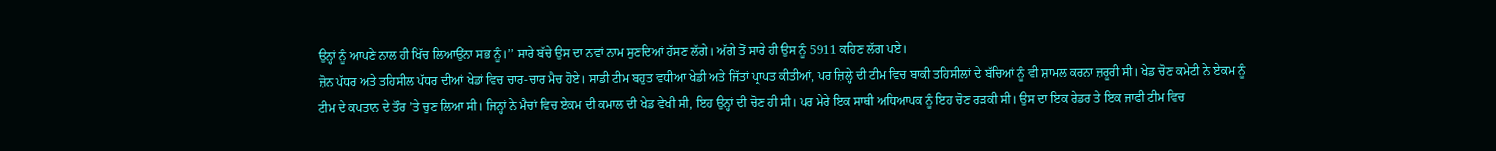ਉਨ੍ਹਾਂ ਨੂੰ ਆਪਣੇ ਨਾਲ ਹੀ ਖਿੱਚ ਲਿਆਉਂਨਾ ਸਭ ਨੂੰ।’’ ਸਾਰੇ ਬੱਚੇ ਉਸ ਦਾ ਨਵਾਂ ਨਾਮ ਸੁਣਦਿਆਂ ਹੱਸਣ ਲੱਗੇ। ਅੱਗੇ ਤੋਂ ਸਾਰੇ ਹੀ ਉਸ ਨੂੰ 5911 ਕਹਿਣ ਲੱਗ ਪਏ।
ਜ਼ੋਨ ਪੱਧਰ ਅਤੇ ਤਹਿਸੀਲ ਪੱਧਰ ਦੀਆਂ ਖੇਡਾਂ ਵਿਚ ਚਾਰ-ਚਾਰ ਮੈਚ ਹੋਏ। ਸਾਡੀ ਟੀਮ ਬਹੁਤ ਵਧੀਆ ਖੇਡੀ ਅਤੇ ਜਿੱਤਾਂ ਪ੍ਰਾਪਤ ਕੀਤੀਆਂ, ਪਰ ਜ਼ਿਲ੍ਹੇ ਦੀ ਟੀਮ ਵਿਚ ਬਾਕੀ ਤਹਿਸੀਲਾਂ ਦੇ ਬੱਚਿਆਂ ਨੂੰ ਵੀ ਸ਼ਾਮਲ ਕਰਨਾ ਜ਼ਰੂਰੀ ਸੀ। ਖੇਡ ਚੋਣ ਕਮੇਟੀ ਨੇ ਏਕਮ ਨੂੰ ਟੀਮ ਦੇ ਕਪਤਾਨ ਦੇ ਤੌਰ ’ਤੇ ਚੁਣ ਲਿਆ ਸੀ। ਜਿਨ੍ਹਾਂ ਨੇ ਮੈਚਾਂ ਵਿਚ ਏਕਮ ਦੀ ਕਮਾਲ ਦੀ ਖੇਡ ਵੇਖੀ ਸੀ, ਇਹ ਉਨ੍ਹਾਂ ਦੀ ਚੋਣ ਹੀ ਸੀ। ਪਰ ਮੇਰੇ ਇਕ ਸਾਥੀ ਅਧਿਆਪਕ ਨੂੰ ਇਹ ਚੋਣ ਰੜਕੀ ਸੀ। ਉਸ ਦਾ ਇਕ ਰੇਡਰ ਤੇ ਇਕ ਜਾਫੀ ਟੀਮ ਵਿਚ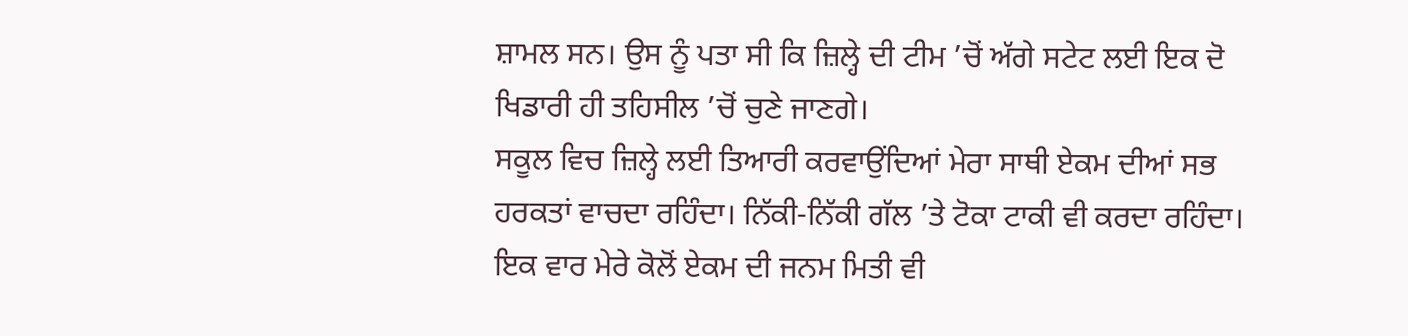ਸ਼ਾਮਲ ਸਨ। ਉਸ ਨੂੰ ਪਤਾ ਸੀ ਕਿ ਜ਼ਿਲ੍ਹੇ ਦੀ ਟੀਮ ’ਚੋਂ ਅੱਗੇ ਸਟੇਟ ਲਈ ਇਕ ਦੋ ਖਿਡਾਰੀ ਹੀ ਤਹਿਸੀਲ ’ਚੋਂ ਚੁਣੇ ਜਾਣਗੇ।
ਸਕੂਲ ਵਿਚ ਜ਼ਿਲ੍ਹੇ ਲਈ ਤਿਆਰੀ ਕਰਵਾਉਂਦਿਆਂ ਮੇਰਾ ਸਾਥੀ ਏਕਮ ਦੀਆਂ ਸਭ ਹਰਕਤਾਂ ਵਾਚਦਾ ਰਹਿੰਦਾ। ਨਿੱਕੀ-ਨਿੱਕੀ ਗੱਲ ’ਤੇ ਟੋਕਾ ਟਾਕੀ ਵੀ ਕਰਦਾ ਰਹਿੰਦਾ। ਇਕ ਵਾਰ ਮੇਰੇ ਕੋਲੋਂ ਏਕਮ ਦੀ ਜਨਮ ਮਿਤੀ ਵੀ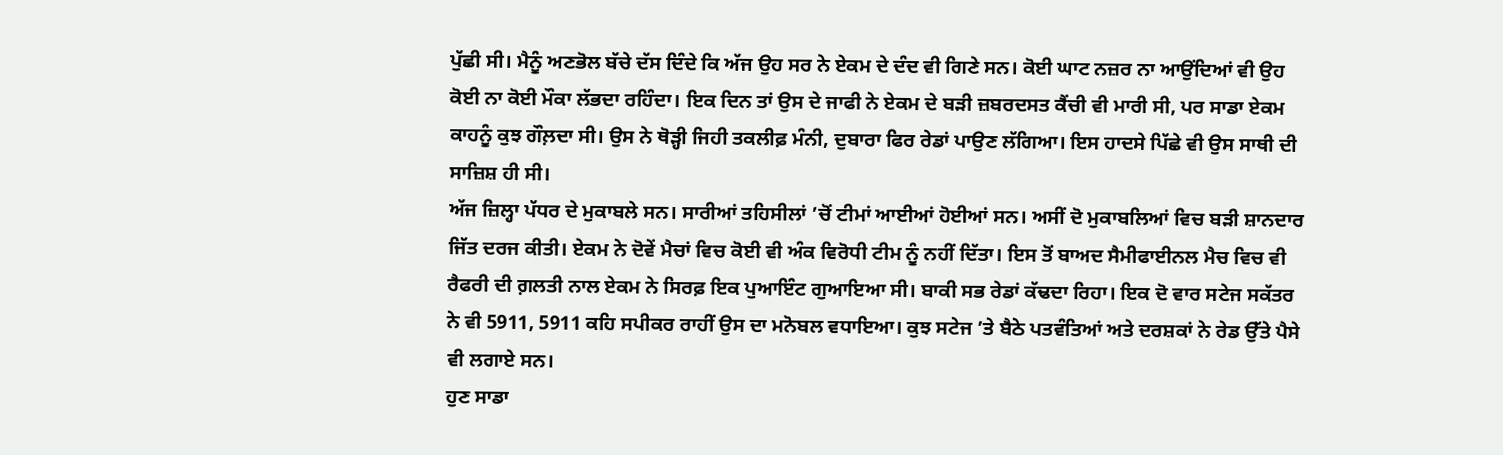ਪੁੱਛੀ ਸੀ। ਮੈਨੂੰ ਅਣਭੋਲ ਬੱਚੇ ਦੱਸ ਦਿੰਦੇ ਕਿ ਅੱਜ ਉਹ ਸਰ ਨੇ ਏਕਮ ਦੇ ਦੰਦ ਵੀ ਗਿਣੇ ਸਨ। ਕੋਈ ਘਾਟ ਨਜ਼ਰ ਨਾ ਆਉਂਦਿਆਂ ਵੀ ਉਹ ਕੋਈ ਨਾ ਕੋਈ ਮੌਕਾ ਲੱਭਦਾ ਰਹਿੰਦਾ। ਇਕ ਦਿਨ ਤਾਂ ਉਸ ਦੇ ਜਾਫੀ ਨੇ ਏਕਮ ਦੇ ਬੜੀ ਜ਼ਬਰਦਸਤ ਕੈਂਚੀ ਵੀ ਮਾਰੀ ਸੀ, ਪਰ ਸਾਡਾ ਏਕਮ ਕਾਹਨੂੰ ਕੁਝ ਗੌਲ਼ਦਾ ਸੀ। ਉਸ ਨੇ ਥੋੜ੍ਹੀ ਜਿਹੀ ਤਕਲੀਫ਼ ਮੰਨੀ, ਦੁਬਾਰਾ ਫਿਰ ਰੇਡਾਂ ਪਾਉਣ ਲੱਗਿਆ। ਇਸ ਹਾਦਸੇ ਪਿੱਛੇ ਵੀ ਉਸ ਸਾਥੀ ਦੀ ਸਾਜ਼ਿਸ਼ ਹੀ ਸੀ।
ਅੱਜ ਜ਼ਿਲ੍ਹਾ ਪੱਧਰ ਦੇ ਮੁਕਾਬਲੇ ਸਨ। ਸਾਰੀਆਂ ਤਹਿਸੀਲਾਂ ’ਚੋਂ ਟੀਮਾਂ ਆਈਆਂ ਹੋਈਆਂ ਸਨ। ਅਸੀਂ ਦੋ ਮੁਕਾਬਲਿਆਂ ਵਿਚ ਬੜੀ ਸ਼ਾਨਦਾਰ ਜਿੱਤ ਦਰਜ ਕੀਤੀ। ਏਕਮ ਨੇ ਦੋਵੇਂ ਮੈਚਾਂ ਵਿਚ ਕੋਈ ਵੀ ਅੰਕ ਵਿਰੋਧੀ ਟੀਮ ਨੂੰ ਨਹੀਂ ਦਿੱਤਾ। ਇਸ ਤੋਂ ਬਾਅਦ ਸੈਮੀਫਾਈਨਲ ਮੈਚ ਵਿਚ ਵੀ ਰੈਫਰੀ ਦੀ ਗ਼ਲਤੀ ਨਾਲ ਏਕਮ ਨੇ ਸਿਰਫ਼ ਇਕ ਪੁਆਇੰਟ ਗੁਆਇਆ ਸੀ। ਬਾਕੀ ਸਭ ਰੇਡਾਂ ਕੱਢਦਾ ਰਿਹਾ। ਇਕ ਦੋ ਵਾਰ ਸਟੇਜ ਸਕੱਤਰ ਨੇ ਵੀ 5911, 5911 ਕਹਿ ਸਪੀਕਰ ਰਾਹੀਂ ਉਸ ਦਾ ਮਨੋਬਲ ਵਧਾਇਆ। ਕੁਝ ਸਟੇਜ ’ਤੇ ਬੈਠੇ ਪਤਵੰਤਿਆਂ ਅਤੇ ਦਰਸ਼ਕਾਂ ਨੇ ਰੇਡ ਉੱਤੇ ਪੈਸੇ ਵੀ ਲਗਾਏ ਸਨ।
ਹੁਣ ਸਾਡਾ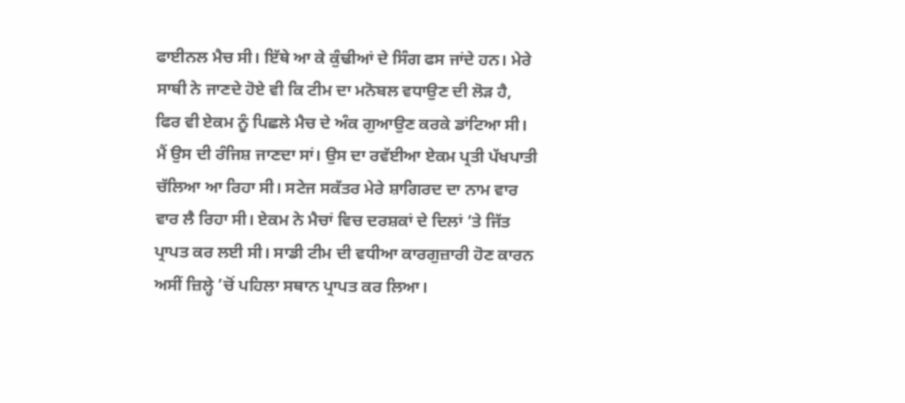ਫਾਈਨਲ ਮੈਚ ਸੀ। ਇੱਥੇ ਆ ਕੇ ਕੁੰਢੀਆਂ ਦੇ ਸਿੰਗ ਫਸ ਜਾਂਦੇ ਹਨ। ਮੇਰੇ ਸਾਥੀ ਨੇ ਜਾਣਦੇ ਹੋਏ ਵੀ ਕਿ ਟੀਮ ਦਾ ਮਨੋਬਲ ਵਧਾਉਣ ਦੀ ਲੋੜ ਹੈ, ਫਿਰ ਵੀ ਏਕਮ ਨੂੰ ਪਿਛਲੇ ਮੈਚ ਦੇ ਅੰਕ ਗੁਆਉਣ ਕਰਕੇ ਡਾਂਟਿਆ ਸੀ। ਮੈਂ ਉਸ ਦੀ ਰੰਜਿਸ਼ ਜਾਣਦਾ ਸਾਂ। ਉਸ ਦਾ ਰਵੱਈਆ ਏਕਮ ਪ੍ਰਤੀ ਪੱਖਪਾਤੀ ਚੱਲਿਆ ਆ ਰਿਹਾ ਸੀ। ਸਟੇਜ ਸਕੱਤਰ ਮੇਰੇ ਸ਼ਾਗਿਰਦ ਦਾ ਨਾਮ ਵਾਰ ਵਾਰ ਲੈ ਰਿਹਾ ਸੀ। ਏਕਮ ਨੇ ਮੈਚਾਂ ਵਿਚ ਦਰਸ਼ਕਾਂ ਦੇ ਦਿਲਾਂ ’ਤੇ ਜਿੱਤ ਪ੍ਰਾਪਤ ਕਰ ਲਈ ਸੀ। ਸਾਡੀ ਟੀਮ ਦੀ ਵਧੀਆ ਕਾਰਗੁਜ਼ਾਰੀ ਹੋਣ ਕਾਰਨ ਅਸੀਂ ਜ਼ਿਲ੍ਹੇ ’ਚੋਂ ਪਹਿਲਾ ਸਥਾਨ ਪ੍ਰਾਪਤ ਕਰ ਲਿਆ।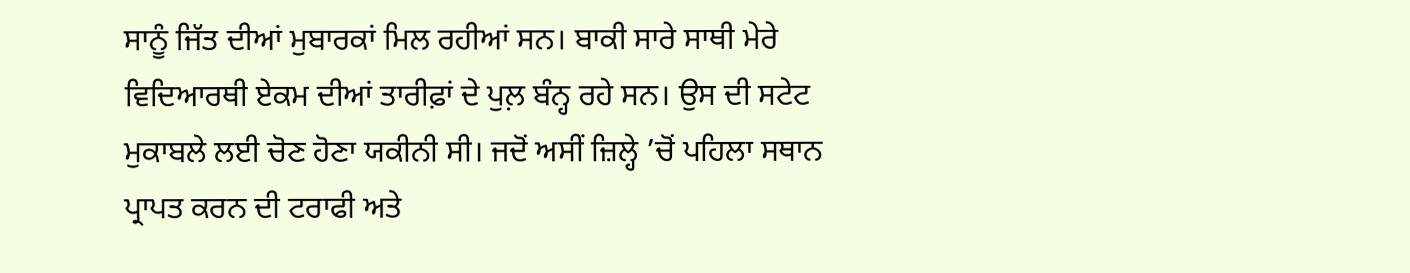ਸਾਨੂੰ ਜਿੱਤ ਦੀਆਂ ਮੁਬਾਰਕਾਂ ਮਿਲ ਰਹੀਆਂ ਸਨ। ਬਾਕੀ ਸਾਰੇ ਸਾਥੀ ਮੇਰੇ ਵਿਦਿਆਰਥੀ ਏਕਮ ਦੀਆਂ ਤਾਰੀਫ਼ਾਂ ਦੇ ਪੁਲ਼ ਬੰਨ੍ਹ ਰਹੇ ਸਨ। ਉਸ ਦੀ ਸਟੇਟ ਮੁਕਾਬਲੇ ਲਈ ਚੋਣ ਹੋਣਾ ਯਕੀਨੀ ਸੀ। ਜਦੋਂ ਅਸੀਂ ਜ਼ਿਲ੍ਹੇ ’ਚੋਂ ਪਹਿਲਾ ਸਥਾਨ ਪ੍ਰਾਪਤ ਕਰਨ ਦੀ ਟਰਾਫੀ ਅਤੇ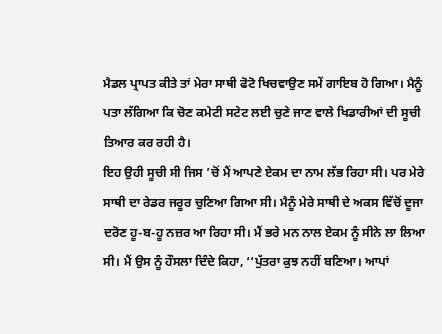ਮੈਡਲ ਪ੍ਰਾਪਤ ਕੀਤੇ ਤਾਂ ਮੇਰਾ ਸਾਥੀ ਫੋਟੋ ਖਿਚਵਾਉਣ ਸਮੇਂ ਗਾਇਬ ਹੋ ਗਿਆ। ਮੈਨੂੰ ਪਤਾ ਲੱਗਿਆ ਕਿ ਚੋਣ ਕਮੇਟੀ ਸਟੇਟ ਲਈ ਚੁਣੇ ਜਾਣ ਵਾਲੇ ਖਿਡਾਰੀਆਂ ਦੀ ਸੂਚੀ ਤਿਆਰ ਕਰ ਰਹੀ ਹੈ।
ਇਹ ਉਹੀ ਸੂਚੀ ਸੀ ਜਿਸ ’ਚੋਂ ਮੈਂ ਆਪਣੇ ਏਕਮ ਦਾ ਨਾਮ ਲੱਭ ਰਿਹਾ ਸੀ। ਪਰ ਮੇਰੇ ਸਾਥੀ ਦਾ ਰੇਡਰ ਜਰੂਰ ਚੁਣਿਆ ਗਿਆ ਸੀ। ਮੈਨੂੰ ਮੇਰੇ ਸਾਥੀ ਦੇ ਅਕਸ ਵਿੱਚੋਂ ਦੂਜਾ ਦਰੋਣ ਹੂ-ਬ-ਹੂ ਨਜ਼ਰ ਆ ਰਿਹਾ ਸੀ। ਮੈਂ ਭਰੇ ਮਨ ਨਾਲ ਏਕਮ ਨੂੰ ਸੀਨੇ ਲਾ ਲਿਆ ਸੀ। ਮੈਂ ਉਸ ਨੂੰ ਹੌਸਲਾ ਦਿੰਦੇ ਕਿਹਾ, ‘‘ਪੁੱਤਰਾ ਕੁਝ ਨਹੀਂ ਬਣਿਆ। ਆਪਾਂ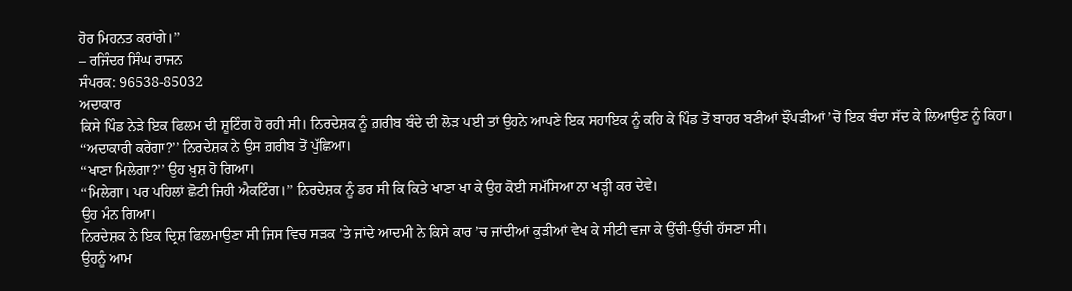ਹੋਰ ਮਿਹਨਤ ਕਰਾਂਗੇ।’’
– ਰਜਿੰਦਰ ਸਿੰਘ ਰਾਜਨ
ਸੰਪਰਕ: 96538-85032
ਅਦਾਕਾਰ
ਕਿਸੇ ਪਿੰਡ ਨੇੜੇ ਇਕ ਫਿਲਮ ਦੀ ਸ਼ੂਟਿੰਗ ਹੋ ਰਹੀ ਸੀ। ਨਿਰਦੇਸ਼ਕ ਨੂੰ ਗ਼ਰੀਬ ਬੰਦੇ ਦੀ ਲੋੜ ਪਈ ਤਾਂ ਉਹਨੇ ਆਪਣੇ ਇਕ ਸਹਾਇਕ ਨੂੰ ਕਹਿ ਕੇ ਪਿੰਡ ਤੋਂ ਬਾਹਰ ਬਣੀਆਂ ਝੌਂਪੜੀਆਂ ’ਚੋਂ ਇਕ ਬੰਦਾ ਸੱਦ ਕੇ ਲਿਆਉਣ ਨੂੰ ਕਿਹਾ।
‘‘ਅਦਾਕਾਰੀ ਕਰੇਂਗਾ?’’ ਨਿਰਦੇਸ਼ਕ ਨੇ ਉਸ ਗ਼ਰੀਬ ਤੋਂ ਪੁੱਛਿਆ।
‘‘ਖਾਣਾ ਮਿਲੇਗਾ?’’ ਉਹ ਖ਼ੁਸ਼ ਹੋ ਗਿਆ।
‘‘ਮਿਲੇਗਾ। ਪਰ ਪਹਿਲਾਂ ਛੋਟੀ ਜਿਹੀ ਐਕਟਿੰਗ।’’ ਨਿਰਦੇਸ਼ਕ ਨੂੰ ਡਰ ਸੀ ਕਿ ਕਿਤੇ ਖਾਣਾ ਖਾ ਕੇ ਉਹ ਕੋਈ ਸਮੱਸਿਆ ਨਾ ਖੜ੍ਹੀ ਕਰ ਦੇਵੇ।
ਉਹ ਮੰਨ ਗਿਆ।
ਨਿਰਦੇਸ਼ਕ ਨੇ ਇਕ ਦ੍ਰਿਸ਼ ਫਿਲਮਾਉਣਾ ਸੀ ਜਿਸ ਵਿਚ ਸੜਕ ’ਤੇ ਜਾਂਦੇ ਆਦਮੀ ਨੇ ਕਿਸੇ ਕਾਰ ’ਚ ਜਾਂਦੀਆਂ ਕੁੜੀਆਂ ਵੇਖ ਕੇ ਸੀਟੀ ਵਜਾ ਕੇ ਉੱਚੀ-ਉੱਚੀ ਹੱਸਣਾ ਸੀ।
ਉਹਨੂੰ ਆਮ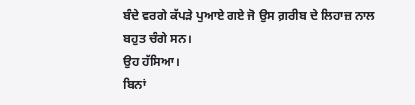ਬੰਦੇ ਵਰਗੇ ਕੱਪੜੇ ਪੁਆਏ ਗਏ ਜੋ ਉਸ ਗ਼ਰੀਬ ਦੇ ਲਿਹਾਜ਼ ਨਾਲ ਬਹੁਤ ਚੰਗੇ ਸਨ।
ਉਹ ਹੱਸਿਆ।
ਬਿਨਾਂ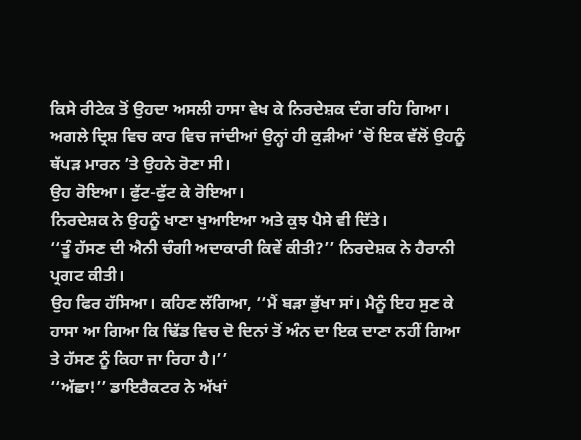ਕਿਸੇ ਰੀਟੇਕ ਤੋਂ ਉਹਦਾ ਅਸਲੀ ਹਾਸਾ ਵੇਖ ਕੇ ਨਿਰਦੇਸ਼ਕ ਦੰਗ ਰਹਿ ਗਿਆ।
ਅਗਲੇ ਦ੍ਰਿਸ਼ ਵਿਚ ਕਾਰ ਵਿਚ ਜਾਂਦੀਆਂ ਉਨ੍ਹਾਂ ਹੀ ਕੁੜੀਆਂ ’ਚੋਂ ਇਕ ਵੱਲੋਂ ਉਹਨੂੰ ਥੱਪੜ ਮਾਰਨ ’ਤੇ ਉਹਨੇ ਰੋਣਾ ਸੀ।
ਉਹ ਰੋਇਆ। ਫੁੱਟ-ਫੁੱਟ ਕੇ ਰੋਇਆ।
ਨਿਰਦੇਸ਼ਕ ਨੇ ਉਹਨੂੰ ਖਾਣਾ ਖੁਆਇਆ ਅਤੇ ਕੁਝ ਪੈਸੇ ਵੀ ਦਿੱਤੇ।
‘‘ਤੂੰ ਹੱਸਣ ਦੀ ਐਨੀ ਚੰਗੀ ਅਦਾਕਾਰੀ ਕਿਵੇਂ ਕੀਤੀ?’’ ਨਿਰਦੇਸ਼ਕ ਨੇ ਹੈਰਾਨੀ ਪ੍ਰਗਟ ਕੀਤੀ।
ਉਹ ਫਿਰ ਹੱਸਿਆ। ਕਹਿਣ ਲੱਗਿਆ, ‘‘ਮੈਂ ਬੜਾ ਭੁੱਖਾ ਸਾਂ। ਮੈਨੂੰ ਇਹ ਸੁਣ ਕੇ ਹਾਸਾ ਆ ਗਿਆ ਕਿ ਢਿੱਡ ਵਿਚ ਦੋ ਦਿਨਾਂ ਤੋਂ ਅੰਨ ਦਾ ਇਕ ਦਾਣਾ ਨਹੀਂ ਗਿਆ ਤੇ ਹੱਸਣ ਨੂੰ ਕਿਹਾ ਜਾ ਰਿਹਾ ਹੈ।’’
‘‘ਅੱਛਾ!’’ ਡਾਇਰੈਕਟਰ ਨੇ ਅੱਖਾਂ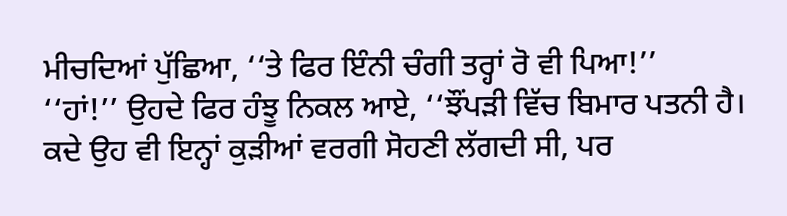ਮੀਚਦਿਆਂ ਪੁੱਛਿਆ, ‘‘ਤੇ ਫਿਰ ਇੰਨੀ ਚੰਗੀ ਤਰ੍ਹਾਂ ਰੋ ਵੀ ਪਿਆ!’’
‘‘ਹਾਂ!’’ ਉਹਦੇ ਫਿਰ ਹੰਝੂ ਨਿਕਲ ਆਏ, ‘‘ਝੌਂਪੜੀ ਵਿੱਚ ਬਿਮਾਰ ਪਤਨੀ ਹੈ। ਕਦੇ ਉਹ ਵੀ ਇਨ੍ਹਾਂ ਕੁੜੀਆਂ ਵਰਗੀ ਸੋਹਣੀ ਲੱਗਦੀ ਸੀ, ਪਰ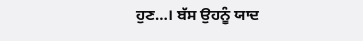ਹੁਣ…। ਬੱਸ ਉਹਨੂੰ ਯਾਦ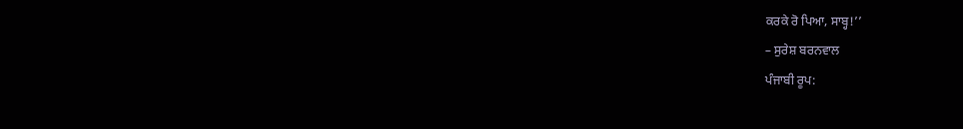ਕਰਕੇ ਰੋ ਪਿਆ, ਸਾਬ੍ਹ!’’
– ਸੁਰੇਸ਼ ਬਰਨਵਾਲ
ਪੰਜਾਬੀ ਰੂਪ: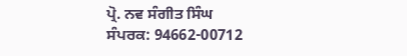ਪ੍ਰੋ. ਨਵ ਸੰਗੀਤ ਸਿੰਘ
ਸੰਪਰਕ: 94662-00712